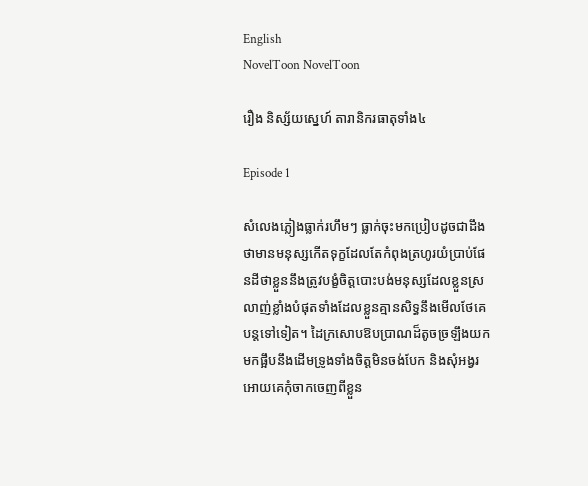English
NovelToon NovelToon

រឿង និស្ស័យស្នេហ៍ តារានិករធាតុទាំង៤

Episode 1

សំលេងភ្លៀងធ្លាក់រហឹមៗ ធ្លាក់ចុះមកប្រៀបដូចជាដឹងថាមានមនុស្សកើតទុក្ខដែលតែកំពុងត្រហូរយំប្រាប់ផែនដីថាខ្លួននឹងត្រូវបង្ខំចិត្តបោះបង់មនុស្សដែលខ្លួនស្រលាញ់ខ្លាំងបំផុតទាំងដែលខ្លួនគ្មានសិទ្ធនឹងមើលថែគេបន្តទៅទៀត។ ដៃក្រសោបឱបប្រាណដ៏តូចច្រឡឹងយកមកផ្អឹបនឹងដើមទ្រូងទាំងចិត្តមិនចង់បែក និងសុំអង្វរអោយគេកុំចាកចេញពីខ្លួន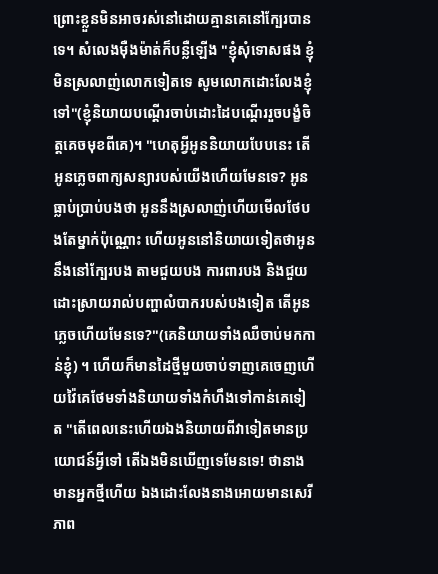ព្រោះខ្លួនមិនអាចរស់នៅដោយគ្មានគេនៅក្បែរបានទេ។ សំលេងមុឺងម៉ាត់ក៏បន្លឺឡើង "ខ្ញុំសុំទោសផង ខ្ញុំមិនស្រលាញ់លោកទៀតទេ សូមលោកដោះលែងខ្ញុំទៅ"(ខ្ញុំនិយាយបណ្ដើរចាប់ដោះដៃបណ្ដើររួចបង្ខំចិត្តគេចមុខពីគេ)។ "ហេតុអ្វីអូននិយាយបែបនេះ តើអូនភ្លេចពាក្យសន្យារបស់យើងហើយមែនទេ? អូនធ្លាប់ប្រាប់បងថា អូននឹងស្រលាញ់ហើយមើលថែបងតែម្នាក់ប៉ុណ្ណោះ ហើយអូននៅនិយាយទៀតថាអូននឹងនៅក្បែរបង តាមជួយបង ការពារបង និងជួយដោះស្រាយរាល់បញ្ហាលំបាករបស់បងទៀត តើអូនភ្លេចហើយមែនទេ?"(គេនិយាយទាំងឈឺចាប់មកកាន់ខ្ញុំ) ។ ហើយក៏មានដៃថ្មីមួយចាប់ទាញគេចេញហើយវ៉ៃគេថែមទាំងនិយាយទាំងកំហឹងទៅកាន់គេទៀត "តើពេលនេះហើយឯងនិយាយពីវាទៀតមានប្រយោជន៍អ្វីទៅ តើឯងមិនឃើញទេមែនទេ! ថានាងមានអ្នកថ្មីហើយ ឯងដោះលែងនាងអោយមានសេរីភាព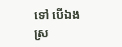ទៅ បើឯងស្រ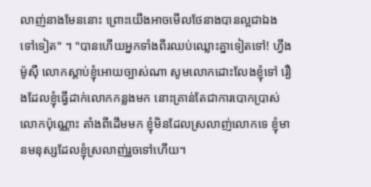លាញ់នាងមែននោះ ព្រោះយើងអាចមើលថែនាងបានល្អជាឯងទៅទៀត" ។ "បានហើយអ្នកទាំងពីរឈប់ឈ្លោះគ្នាទៀតទៅ! ហ្វឹង ម៉ូសុឺ លោកស្ដាប់ខ្ញុំអោយច្បាស់ណា សូមលោកដោះលែងខ្ញុំទៅ រឿងដែលខ្ញុំធ្វើដាក់លោកកន្លងមក នោះគ្រាន់តែជាការបោកប្រាស់លោកប៉ុណ្ណោះ តាំងពីដើមមក ខ្ញុំមិនដែលស្រលាញ់លោកទេ ខ្ញុំមានមនុស្សដែលខ្ញុំស្រលាញ់រួចទៅហើយ។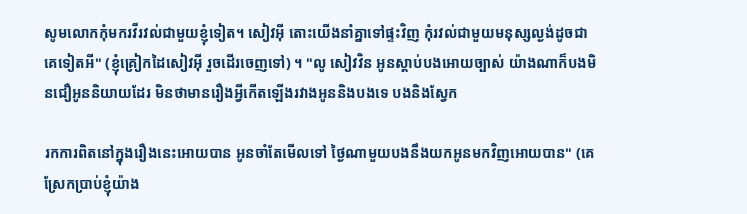សូមលោកកុំមករវីរវល់ជាមួយខ្ញុំទៀត។ សៀវអុី តោះយើងនាំគ្នាទៅផ្ទះវិញ កុំរវល់ជាមួយមនុស្សល្ងង់ដូចជាគេទៀតអី" (ខ្ញុំគ្រៀកដៃសៀវអុី រួចដើរចេញទៅ) ។ "លូ សៀវវិន អូនស្ដាប់បងអោយច្បាស់ យ៉ាងណាក៏បងមិនជឿអូននិយាយដែរ មិនថាមានរឿងអ្វីកើតឡើងរវាងអូននិងបងទេ បងនិងស្វែក

រកការពិតនៅក្នុងរឿងនេះអោយបាន អូនចាំតែមើលទៅ ថ្ងៃណាមួយបងនឹងយកអូនមកវិញអោយបាន" (គេស្រែកប្រាប់ខ្ញុំយ៉ាង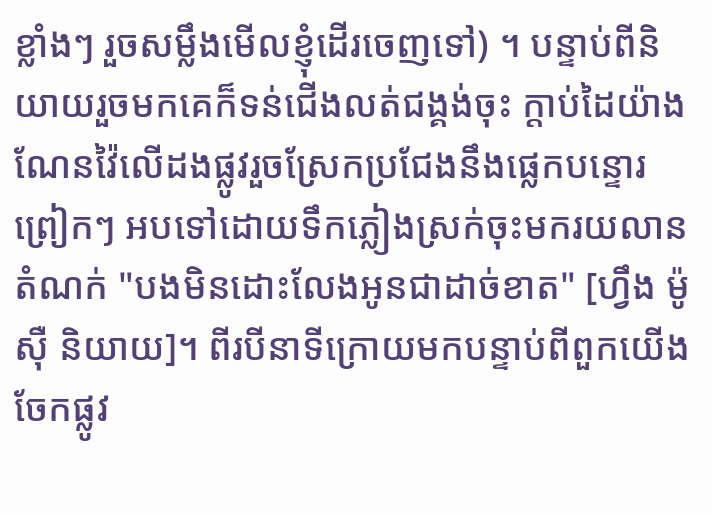ខ្លាំងៗ រួចសម្លឹងមើលខ្ញុំដើរចេញទៅ) ។ បន្ទាប់ពីនិយាយរួចមកគេក៏ទន់ជើងលត់ជង្គង់ចុះ ក្ដាប់ដៃយ៉ាងណែនវ៉ៃលើដងផ្លូវរួចស្រែកប្រជែងនឹងផ្លេកបន្ទោរព្រៀកៗ អបទៅដោយទឹកភ្លៀងស្រក់ចុះមករយលានតំណក់ "បងមិនដោះលែងអូនជាដាច់ខាត" [ហ្វឹង ម៉ូសុឺ និយាយ]។ ពីរបីនាទីក្រោយមកបន្ទាប់ពីពួកយើងចែកផ្លូវ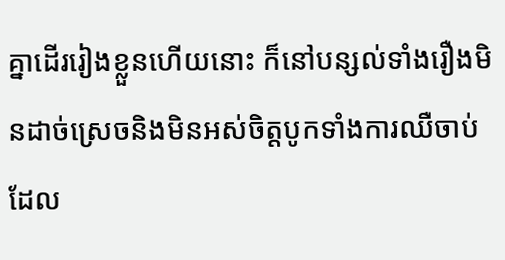គ្នាដើររៀងខ្លួនហើយនោះ ក៏នៅបន្សល់ទាំងរឿងមិនដាច់ស្រេចនិងមិនអស់ចិត្តបូកទាំងការឈឺចាប់ដែល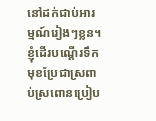នៅដក់ជាប់អារម្មណ៍រៀងៗខ្លន។ ខ្ញុំដើរបណ្ដើរទឹកមុខប្រែជាស្រពាប់ស្រពោនប្រៀប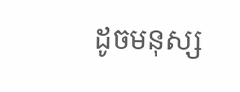ដូចមនុស្ស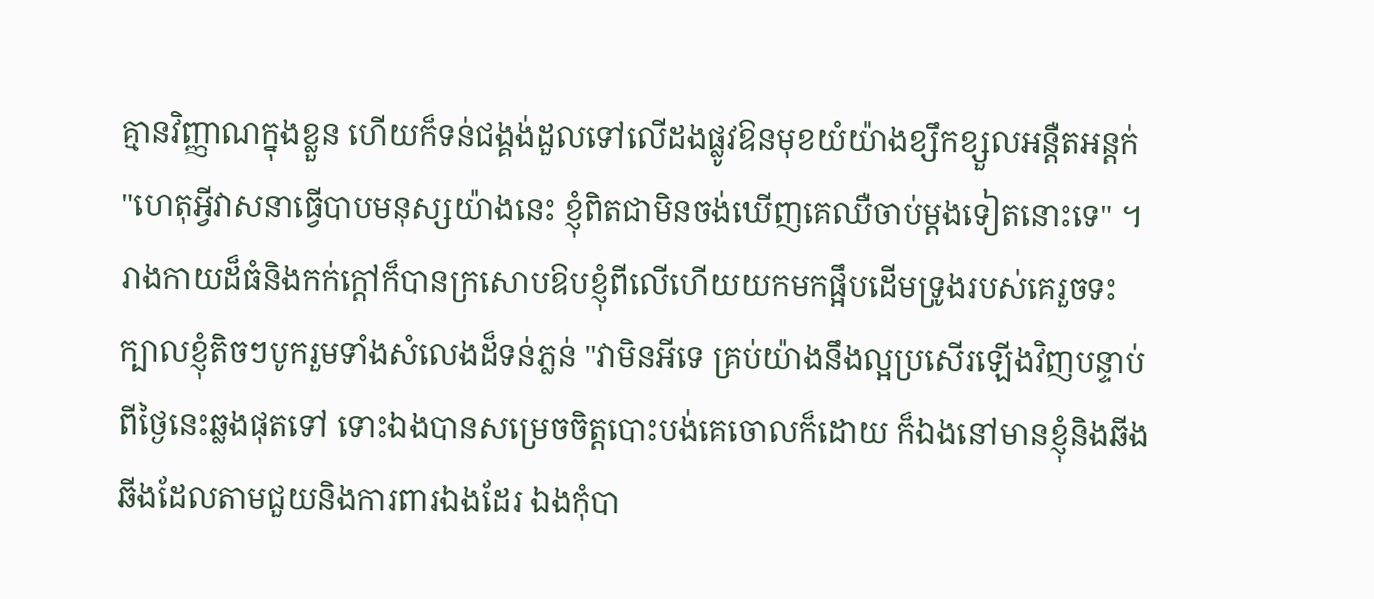គ្មានវិញ្ញាណក្នុងខ្លួន ហើយក៏ទន់ជង្គង់ដួលទៅលើដងផ្លូវឱនមុខយំយ៉ាងខ្សឹកខ្សួលអន្ដឺតអន្ដក់ "ហេតុអ្វីវាសនាធ្វើបាបមនុស្សយ៉ាងនេះ ខ្ញុំពិតជាមិនចង់ឃើញគេឈឺចាប់ម្ដងទៀតនោះទេ" ។ រាងកាយដ៏ធំនិងកក់ក្ដៅក៏បានក្រសោបឱបខ្ញុំពីលើហើយយកមកផ្អឹបដើមទ្រូងរបស់គេរួចទះក្បាលខ្ញុំតិចៗបូករួមទាំងសំលេងដ៏ទន់ភ្លន់ "វាមិនអីទេ គ្រប់យ៉ាងនឹងល្អប្រសើរឡើងវិញបន្ទាប់ពីថ្ងៃនេះឆ្លងផុតទៅ ទោះឯងបានសម្រេចចិត្តបោះបង់គេចោលក៏ដោយ ក៏ឯងនៅមានខ្ញុំនិងឆីងឆីងដែលតាមជួយនិងការពារឯងដែរ ឯងកុំបា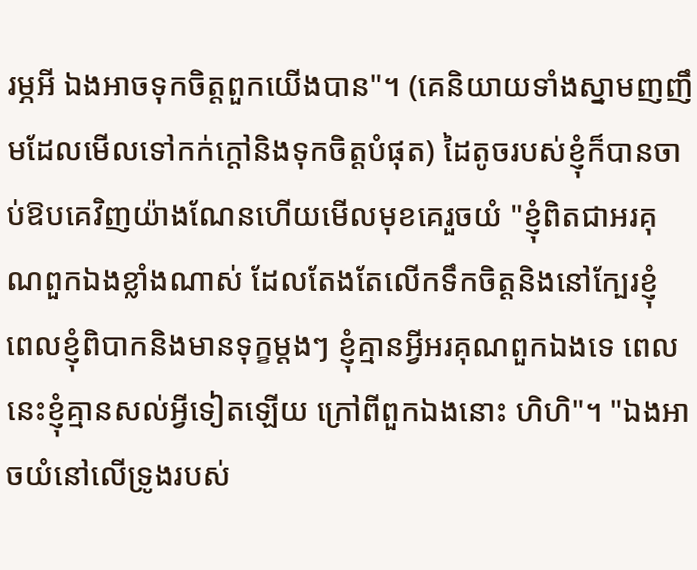រម្ភអី ឯងអាចទុកចិត្តពួកយើងបាន"។ (គេនិយាយទាំងស្នាមញញឹមដែលមើលទៅកក់ក្ដៅនិងទុកចិត្តបំផុត) ដៃតូចរបស់ខ្ញុំក៏បានចាប់ឱបគេវិញយ៉ាងណែនហើយមើលមុខគេរួចយំ "ខ្ញុំពិតជាអរគុណពួកឯងខ្លាំងណាស់ ដែលតែងតែលើកទឹកចិត្តនិងនៅក្បែរខ្ញុំ ពេលខ្ញុំពិបាកនិងមានទុក្ខម្ដងៗ ខ្ញុំគ្មានអ្វីអរគុណពួកឯងទេ ពេលនេះខ្ញុំគ្មានសល់អ្វីទៀតឡើយ ក្រៅពីពួកឯងនោះ ហិហិ"។ "ឯងអាចយំនៅលើទ្រូងរបស់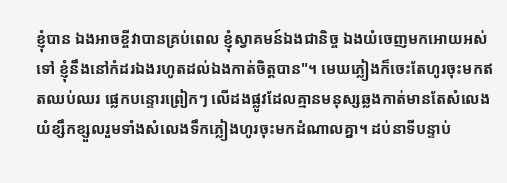ខ្ញុំបាន ឯងអាចខ្ចីវាបានគ្រប់ពេល ខ្ញុំស្វាគមន៍ឯងជានិច្ច ឯងយំចេញមកអោយអស់ទៅ ខ្ញុំនឹងនៅកំដរឯងរហូតដល់ឯងកាត់ចិត្តបាន"។ មេឃភ្លៀងក៏ចេះតែហូរចុះមកឥតឈប់ឈរ ផ្លេកបន្ទោរព្រៀកៗ លើដងផ្លូវដែលគ្មានមនុស្សឆ្លងកាត់មានតែសំលេងយំខ្សឹកខ្សួលរួមទាំងសំលេងទឹកភ្លៀងហូរចុះមកដំណាលគ្នា។ ដប់នាទីបន្ទាប់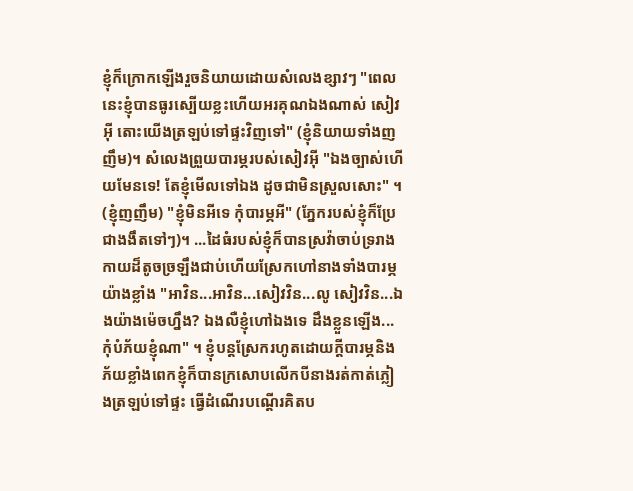ខ្ញុំក៏ក្រោកឡើងរួចនិយាយដោយសំលេងខ្សាវៗ "ពេលនេះខ្ញុំបានធូរស្បើយខ្លះហើយអរគុណឯងណាស់ សៀវអុី តោះយើងត្រឡប់ទៅផ្ទះវិញទៅ" (ខ្ញុំនិយាយទាំងញញឹម)។ សំលេងព្រួយបារម្ភរបស់សៀវអុី "ឯងច្បាស់ហើយមែនទេ! តែខ្ញុំមើលទៅឯង ដូចជាមិនស្រួលសោះ" ។ (ខ្ញុំញញឹម) "ខ្ញុំមិនអីទេ កុំបារម្ភអី" (ភ្នែករបស់ខ្ញុំក៏ប្រែជាងងឹតទៅៗ)។ ...ដៃធំរបស់ខ្ញុំក៏បានស្រវ៉ាចាប់ទ្ររាងកាយដ៏តូចច្រឡឹងជាប់ហើយស្រែកហៅនាងទាំងបារម្ភយ៉ាងខ្លាំង "អាវិន...អាវិន...សៀវវិន...លូ សៀវវិន...ឯងយ៉ាងម៉េចហ្នឹង? ឯងលឺខ្ញុំហៅឯងទេ ដឹងខ្លួនឡើង...កុំបំភ័យខ្ញុំណា" ។ ខ្ញុំបន្តស្រែករហូតដោយក្ដីបារម្ភនិងភ័យខ្លាំងពេកខ្ញុំក៏បានក្រសោបលើកបីនាងរត់កាត់ភ្លៀងត្រឡប់ទៅផ្ទះ ធ្វើដំណើរបណ្ដើរគិតប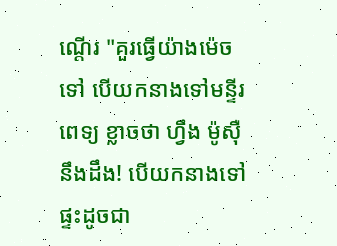ណ្ដើរ "គួរធ្វើយ៉ាងម៉េចទៅ បើយកនាងទៅមន្ទីរពេទ្យ ខ្លាចថា ហ្វឹង ម៉ូសុឺ នឹងដឹង! បើយកនាងទៅផ្ទះដូចជា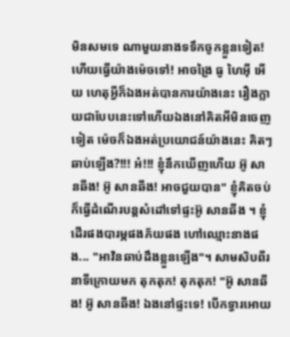មិនសមទេ ណាមួយនាងទទឹកចូកខ្លួនទៀត! ហើយធ្វើយ៉ាងម៉េចទៅ! អាចង្រៃ ធូ ហៃអុី អើយ ហេតុអ្វីក៏ឯងអត់បានការយ៉ាងនេះ រឿងក្លាយជាបែបនេះទៅហើយឯងនៅគិតអីមិនចេញទៀត ម៉េចក៏ឯងអត់ប្រយោជន៍យ៉ាងនេះ គិតៗ ឆាប់ឡើង?!!! អ៎!!! ខ្ញុំនឹកឃើញហើយ អ៊ូ សានឆីង! អ៊ូ សានឆីង! អាចជួយបាន" ខ្ញុំគិតចប់ក៏ធ្វើដំណើរបន្ដសំដៅទៅផ្ទះអ៊ូ សានឆីង ។ ខ្ញុំដើរផងបារម្ភផងភ័យផង ហៅឈ្មោះនាងផង... "អាវិនឆាប់ដឹងខ្លួនឡើង"។ សាមសិបពីរនាទីក្រោយមក តុកតុក! តុកតុក! "អ៊ូ សានឆីង! អ៊ូ សានឆីង! ឯងនៅផ្ទះទេ! បើកទ្វារអោយ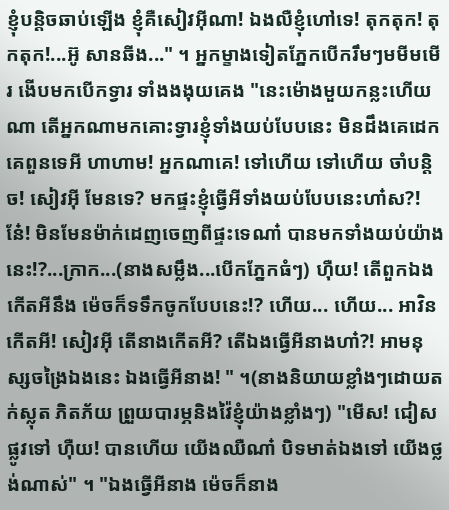ខ្ញុំបន្ដិចឆាប់ឡើង ខ្ញុំគឺសៀវអុីណា! ឯងលឺខ្ញុំហៅទេ! តុកតុក! តុកតុក!...អ៊ូ សានឆីង..." ។ អ្នកម្ខាងទៀតភ្នែកបើករឹមៗមមីមមើរ ងើបមកបើកទ្វារ ទាំងងងុយគេង "នេះម៉ោងមួយកន្លះហើយណា តើអ្នកណាមកគោះទ្វារខ្ញុំទាំងយប់បែបនេះ មិនដឹងគេដេកគេពួនទេអី ហាហាម! អ្នកណាគេ! ទៅហើយ ទៅហើយ ចាំបន្ដិច! សៀវអុី មែនទេ? មកផ្ទះខ្ញុំធ្វើអីទាំងយប់បែបនេះហា៎ស?! នែ៎! មិនមែនម៉ាក់ដេញចេញពីផ្ទះទេណា៎ បានមកទាំងយប់យ៉ាងនេះ!?...ក្រាក...(នាងសម្លឹង...បើកភ្នែកធំៗ) ហុឺយ! តើពួកឯងកើតអីនឹង ម៉េចក៏ទទឹកចូកបែបនេះ!? ហើយ... ហើយ... អាវិន កើតអី! សៀវអុី តើនាងកើតអី? តើឯងធ្វើអីនាងហា៎?! អាមនុស្សចង្រៃឯងនេះ ឯងធ្វើអីនាង! " ។(នាងនិយាយខ្លាំងៗដោយតក់ស្លុត ភិតភ័យ ព្រួយបារម្ភនិងវ៉ៃខ្ញុំយ៉ាងខ្លាំងៗ) "មើស! ជៀសផ្លូវទៅ ហុឺយ! បានហើយ យើងឈឺណា៎ បិទមាត់ឯងទៅ យើងថ្លង់ណាស់" ។ "ឯងធ្វើអីនាង ម៉េចក៏នាង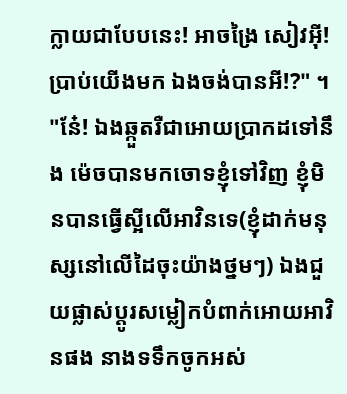ក្លាយជាបែបនេះ! អាចង្រៃ សៀវអុី! ប្រាប់យើងមក ឯងចង់បានអី!?" ។ "នែ៎! ឯងឆ្កួតរឺជាអោយប្រាកដទៅនឹង ម៉េចបានមកចោទខ្ញុំទៅវិញ ខ្ញុំមិនបានធ្វើស្អីលើអាវិនទេ(ខ្ញុំដាក់មនុស្សនៅលើដៃចុះយ៉ាងថ្នមៗ) ឯងជួយផ្លាស់ប្តូរសម្លៀកបំពាក់អោយអាវិនផង នាងទទឹកចូកអស់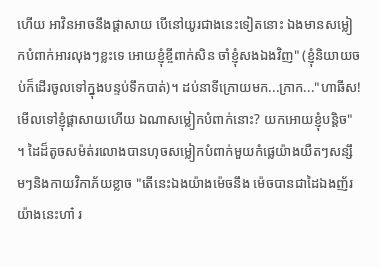ហើយ អាវិនអាចនឹងផ្ដាសាយ បើនៅយូរជាងនេះទៀតនោះ ឯងមានសម្លៀកបំពាក់អារលុងៗខ្លះទេ អោយខ្ញុំខ្ចីពាក់សិន ចាំខ្ញុំសងឯងវិញ" (ខ្ញុំនិយាយចប់ក៏ដើរចូលទៅក្នុងបន្ទប់ទឹកបាត់)។ ដប់នាទីក្រោយមក...ក្រាក..."ហាឆីស! មើលទៅខ្ញុំផ្ដាសាយហើយ ឯណាសម្លៀកបំពាក់នោះ? យកអោយខ្ញុំបន្ដិច" ។ ដៃដ៏តូចសម៉ត់រលោងបានហុចសម្លៀកបំពាក់មួយកំផ្លេយ៉ាងយឺតៗសន្សឹមៗនិងកាយវិកាភ័យខ្លាច "តើនេះឯងយ៉ាងម៉េចនឹង ម៉េចបានជាដៃឯងញ័រយ៉ាងនេះហា៎ រ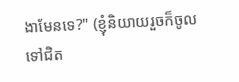ងាមែនទេ?" (ខ្ញុំនិយាយរួចក៏ចូលទៅជិត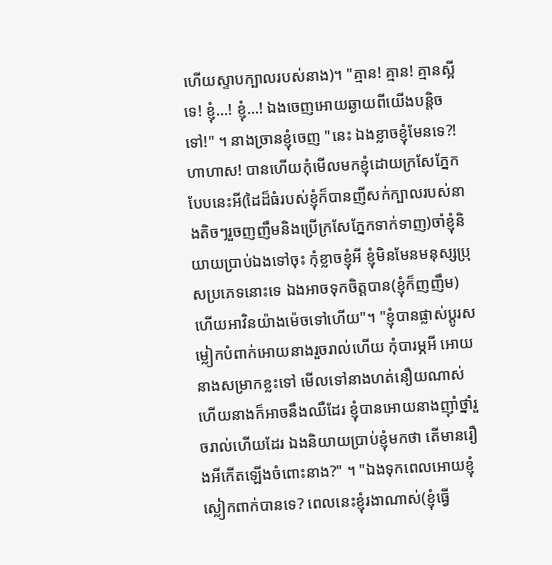ហើយស្ទាបក្បាលរបស់នាង)។ "គ្មាន! គ្មាន! គ្មានស្អីទេ! ខ្ញុំ...! ខ្ញុំ...! ឯងចេញអោយឆ្ងាយពីយើងបន្តិចទៅ!" ។ នាងច្រានខ្ញុំចេញ "នេះ ឯងខ្លាចខ្ញុំមែនទេ?! ហាហាស! បានហើយកុំមើលមកខ្ញុំដោយក្រសែភ្នែកបែបនេះអី(ដៃដ៏ធំរបស់ខ្ញុំក៏បានញីសក់ក្បាលរបស់នាងតិចៗរួចញញឹមនិងប្រើក្រសែភ្នែកទាក់ទាញ)ចាំខ្ញុំនិយាយប្រាប់ឯងទៅចុះ កុំខ្លាចខ្ញុំអី ខ្ញុំមិនមែនមនុស្សប្រុសប្រភេទនោះទេ ឯងអាចទុកចិត្តបាន(ខ្ញុំក៏ញញឹម) ហើយអាវិនយ៉ាងម៉េចទៅហើយ"។ "ខ្ញុំបានផ្លាស់ប្ដូរសម្លៀកបំពាក់អោយនាងរួចរាល់ហើយ កុំបារម្ភអី អោយនាងសម្រាកខ្លះទៅ មើលទៅនាងហត់នឿយណាស់ ហើយនាងក៏អាចនឹងឈឺដែរ ខ្ញុំបានអោយនាងញុាំថ្នាំរួចរាល់ហើយដែរ ឯងនិយាយប្រាប់ខ្ញុំមកថា តើមានរឿងអីកើតឡើងចំពោះនាង?" ។ "ឯងទុកពេលអោយខ្ញុំស្លៀកពាក់បានទេ? ពេលនេះខ្ញុំរងាណាស់(ខ្ញុំធ្វើ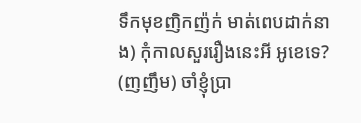ទឹកមុខញិកញ៉ក់ មាត់ពេបដាក់នាង) កុំកាលសួររឿងនេះអី អូខេទេ? (ញញឹម) ចាំខ្ញុំប្រា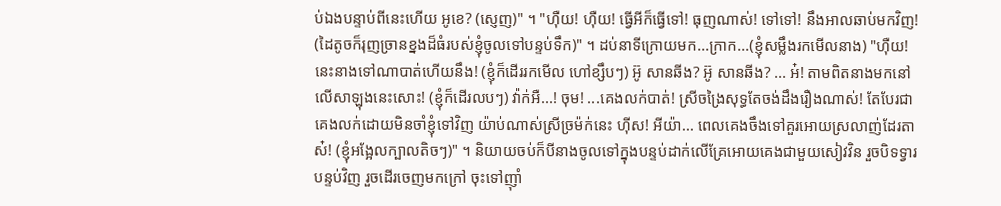ប់ឯងបន្ទាប់ពីនេះហើយ អូខេ? (ស្ញេញ)" ។ "ហុឺយ! ហុឺយ! ធ្វើអីក៏ធ្វើទៅ! ធុញណាស់! ទៅទៅ! នឹងអាលឆាប់មកវិញ! (ដៃតូចក៏រុញច្រានខ្នងដ៏ធំរបស់ខ្ញុំចូលទៅបន្ទប់ទឹក)" ។ ដប់នាទីក្រោយមក...ក្រាក...(ខ្ញុំសម្លឹងរកមើលនាង) "ហុឺយ! នេះនាងទៅណាបាត់ហើយនឹង! (ខ្ញុំក៏ដើររកមើល ហៅខ្សឹបៗ) អ៊ូ សានឆីង? អ៊ូ សានឆីង? ... អ៎! តាមពិតនាងមកនៅលើសាឡុងនេះសោះ! (ខ្ញុំក៏ដើរលបៗ) វ៉ាក់អឺ...! ចុម! ...គេងលក់បាត់! ស្រីចង្រៃសុទ្ធតែចង់ដឹងរឿងណាស់! តែបែរជាគេងលក់ដោយមិនចាំខ្ញុំទៅវិញ យ៉ាប់ណាស់ស្រីច្រម៉ក់នេះ ហុីស! អីយ៉ា... ពេលគេងចឹងទៅគួរអោយស្រលាញ់ដែរតាស៎! (ខ្ញុំអង្អែលក្បាលតិចៗ)" ។ និយាយចប់ក៏បីនាងចូលទៅក្នុងបន្ទប់ដាក់លើគ្រែអោយគេងជាមួយសៀវវិន រួចបិទទ្វារបន្ទប់វិញ រួចដើរចេញមកក្រៅ ចុះទៅញុាំ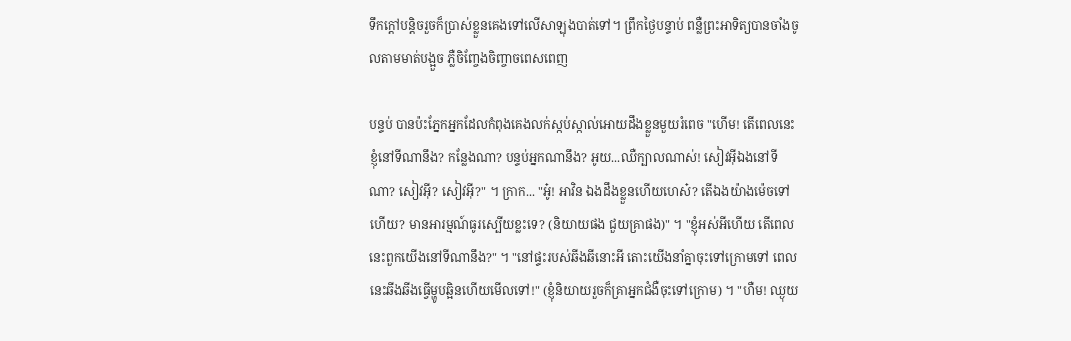ទឹកក្ដៅបន្តិចរួចក៏ប្រាស់ខ្លួនគេងទៅលើសាឡុងបាត់ទៅ។ ព្រឹកថ្ងៃបន្ទាប់ ពន្លឺព្រះអាទិត្យបានចាំងចូលតាមមាត់បង្អួច ភ្លឺចិញ្ចែងចិញ្ចាចពេសពេញ

បន្ទប់ បានប៉ះភ្នែកអ្នកដែលកំពុងគេងលក់ស្កប់ស្កាល់អោយដឹងខ្លួនមួយរំពេច "ហើម! តើពេលនេះខ្ញុំនៅទីណានឹង? កន្លែងណា? បន្ទប់អ្នកណានឹង? អូយ...ឈឺក្បាលណាស់! សៀវអុីឯងនៅទីណា? សៀវអុី? សៀវអុី?" ។ ក្រាក... "អូ៎! អាវិន ឯងដឹងខ្លួនហើយហេស៎? តើឯងយ៉ាងម៉េចទៅហើយ? មានអារម្មណ៍ធូរស្បើយខ្លះទេ? (និយាយផង ជួយគ្រាផង)" ។ "ខ្ញុំអស់អីហើយ តើពេលនេះពួកយើងនៅទីណានឹង?" ។ "នៅផ្ទះរបស់ឆីងឆីនោះអី តោះយើងនាំគ្នាចុះទៅក្រោមទៅ ពេលនេះឆីងឆីងធ្វើម្ហូបឆ្អិនហើយមើលទៅ!" (ខ្ញុំនិយាយរួចក៏គ្រាអ្នកជំងឺចុះទៅក្រោម) ។ "ហឺម! ឈ្ងុយ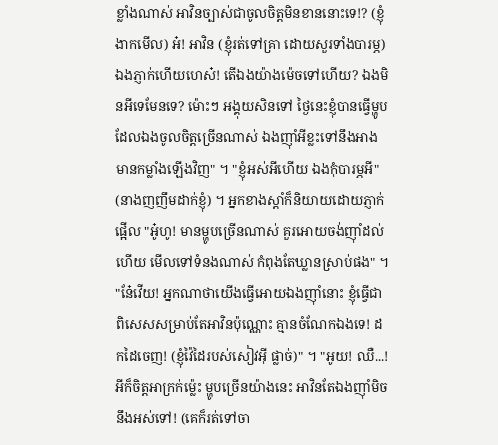ខ្លាំងណាស់ អាវិនច្បាស់ជាចូលចិត្តមិនខាននោះទេ!? (ខ្ញុំងាកមើល) អ៎! អាវិន (ខ្ញុំរត់ទៅគ្រា ដោយសួរទាំងបារម្ភ) ឯងភ្ញាក់ហើយហេស៎! តើឯងយ៉ាងម៉េចទៅហើយ? ឯងមិនអីទេមែនទេ? ម៉ោះៗ អង្គុយសិនទៅ ថ្ងៃនេះខ្ញុំបានធ្វើម្ហូបដែលឯងចូលចិត្តច្រើនណាស់ ឯងញុាំអីខ្លះទៅនឹងអាងមានកម្លាំងឡើងវិញ" ។ "ខ្ញុំអស់អីហើយ ឯងកុំបារម្ភអី" (នាងញញឹមដាក់ខ្ញុំ) ។ អ្នកខាងស្ដាំក៏និយាយដោយភ្ញាក់ផ្អើល "អូ៎ហូ! មានម្ហូបច្រើនណាស់ គួរអោយចង់ញុាំដល់ហើយ មើលទៅទំនងណាស់ កំពុងតែឃ្លានស្រាប់ផង" ។ "នែ៎វើយ! អ្នកណាថាយើងធ្វើអោយឯងញុាំនោះ ខ្ញុំធ្វើជាពិសេសសម្រាប់តែអាវិនប៉ុណ្ណោះ គ្មានចំណែកឯងទេ! ដកដៃចេញ! (ខ្ញុំវ៉ៃដៃរបស់សៀវអុី ផ្លាច់)" ។ "អូយ! ឈឺ...! អីក៏ចិត្តអាក្រក់ម៉្លេះ ម្ហូបច្រើនយ៉ាងនេះ អាវិនតែឯងញុាំមិចនឹងអស់ទៅ! (គេក៏រត់ទៅចា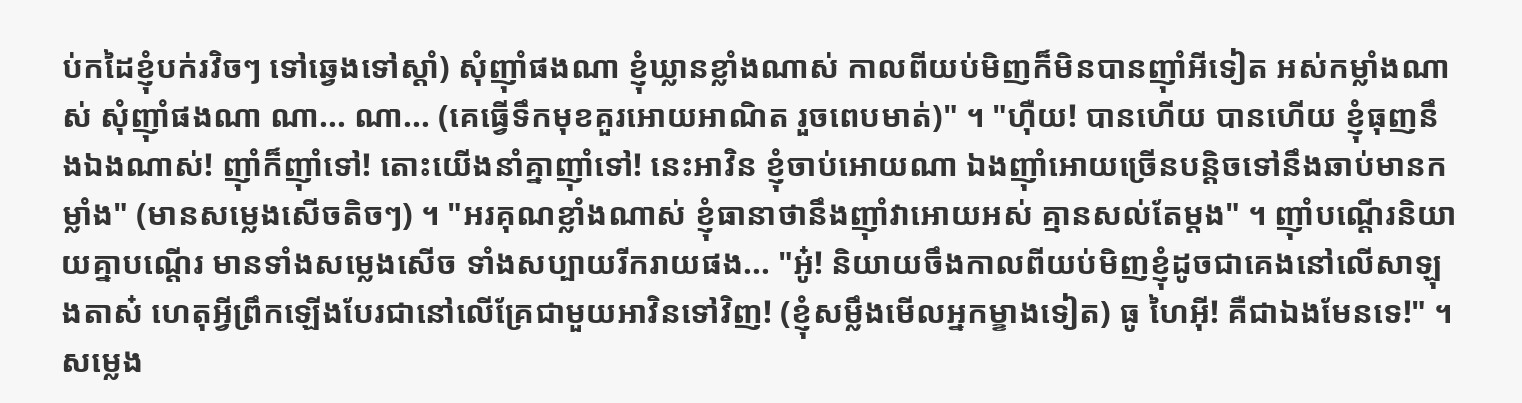ប់កដៃខ្ញុំបក់រវិចៗ ទៅឆ្វេងទៅស្ដាំ) សុំញុាំផងណា ខ្ញុំឃ្លានខ្លាំងណាស់ កាលពីយប់មិញក៏មិនបានញុាំអីទៀត អស់កម្លាំងណាស់ សុំញុាំផងណា ណា... ណា... (គេធ្វើទឹកមុខគួរអោយអាណិត រួចពេបមាត់)" ។ "ហុឺយ! បានហើយ បានហើយ ខ្ញុំធុញនឹងឯងណាស់! ញុាំក៏ញុាំទៅ! តោះយើងនាំគ្នាញុាំទៅ! នេះអាវិន ខ្ញុំចាប់អោយណា ឯងញុាំអោយច្រើនបន្តិចទៅនឹងឆាប់មានកម្លាំង" (មានសម្លេងសើចតិចៗ) ។ "អរគុណខ្លាំងណាស់ ខ្ញុំធានាថានឹងញុាំវាអោយអស់ គ្មានសល់តែម្ដង" ។ ញុាំបណ្ដើរនិយាយគ្នាបណ្ដើរ មានទាំងសម្លេងសើច ទាំងសប្បាយរីករាយផង... "អូ៎! និយាយចឹងកាលពីយប់មិញខ្ញុំដូចជាគេងនៅលើសាឡុងតាស៎ ហេតុអ្វីព្រឹកឡើងបែរជានៅលើគ្រែជាមួយអាវិនទៅវិញ! (ខ្ញុំសម្លឹងមើលអ្នកម្ខាងទៀត) ធូ ហៃអុី! គឺជាឯងមែនទេ!" ។ សម្លេង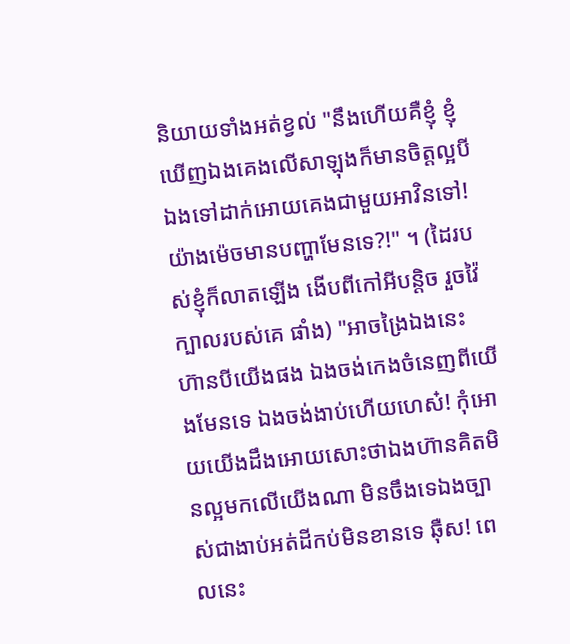និយាយទាំងអត់ខ្វល់ "នឹងហើយគឺខ្ញុំ ខ្ញុំឃើញឯងគេងលើសាឡុងក៏មានចិត្តល្អបីឯងទៅដាក់អោយគេងជាមួយអាវិនទៅ! យ៉ាងម៉េចមានបញ្ហាមែនទេ?!" ។ (ដៃរបស់ខ្ញុំក៏លាតឡើង ងើបពីកៅអីបន្តិច រួចវ៉ៃក្បាលរបស់គេ ផាំង) "អាចង្រៃឯងនេះ ហ៊ានបីយើងផង ឯងចង់កេងចំនេញពីយើងមែនទេ ឯងចង់ងាប់ហើយហេស៎! កុំអោយយើងដឹងអោយសោះថាឯងហ៊ានគិតមិនល្អមកលើយើងណា មិនចឹងទេឯងច្បាស់ជាងាប់អត់ដីកប់មិនខានទេ ឆុឺស! ពេលនេះ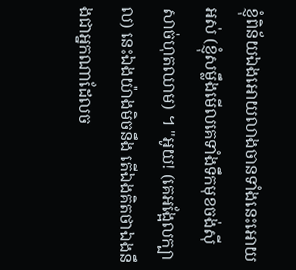ខ្ញុំពិន័យឯងអោយលាងចានទាំងនេះអោយអស់ (ខ្ញុំសម្លឹងមើលគេទាំងទឹកមុខចង់សុីសាច់ហុតឈាម) ។ "អូយ! (គេអង្អែលក្បាល) នេះឯងយ៉ាងមិចនឹង តើឯងគិតថាឯងនឹងជាអ្នកណាដែលច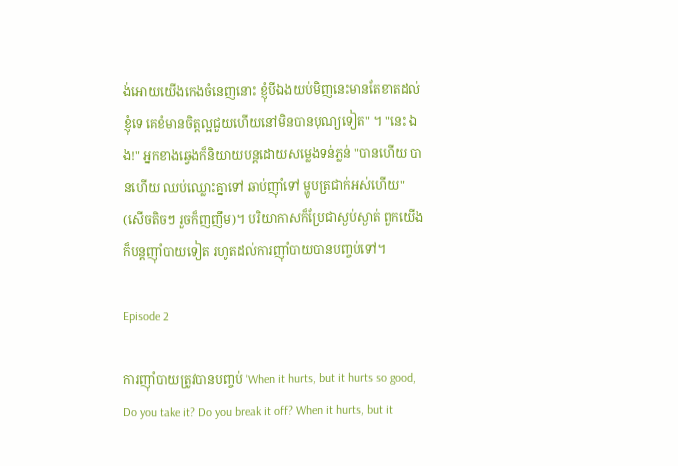ង់អោយយើងកេងចំនេញនោះ ខ្ញុំបីឯងយប់មិញនេះមានតែខាតដល់ខ្ញុំទេ គេខំមានចិត្តល្អជួយហើយនៅមិនបានបុណ្យទៀត" ។ "នេះ ឯង!" អ្នកខាងឆ្វេងក៏និយាយបន្ដដោយសម្លេងទន់ភ្លន់ "បានហើយ បានហើយ ឈប់ឈ្លោះគ្នាទៅ ឆាប់ញុាំទៅ ម្ហូបត្រជាក់អស់ហើយ" (សើចតិចៗ រួចក៏ញញឹម)។ បរិយាកាសក៏ប្រែជាស្ងប់ស្ងាត់ ពួកយើងក៏បន្តញុាំបាយទៀត រហូតដល់ការញុាំបាយបានបញ្ចប់ទៅ។

Episode 2

ការញុាំបាយត្រូវបានបញ្ចប់ 'When it hurts, but it hurts so good, Do you take it? Do you break it off? When it hurts, but it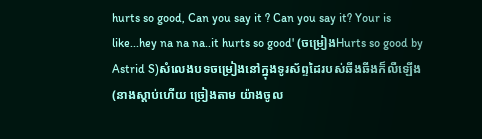hurts so good, Can you say it ? Can you say it? Your is like...hey na na na..it hurts so good' (ចម្រៀងHurts so good by Astrid S)សំលេងបទចម្រៀងនៅក្នុងទូរស័ព្ទដៃរបស់ឆីងឆីងក៏លឺឡើង (នាងស្ដាប់ហើយ ច្រៀងតាម យ៉ាងចូល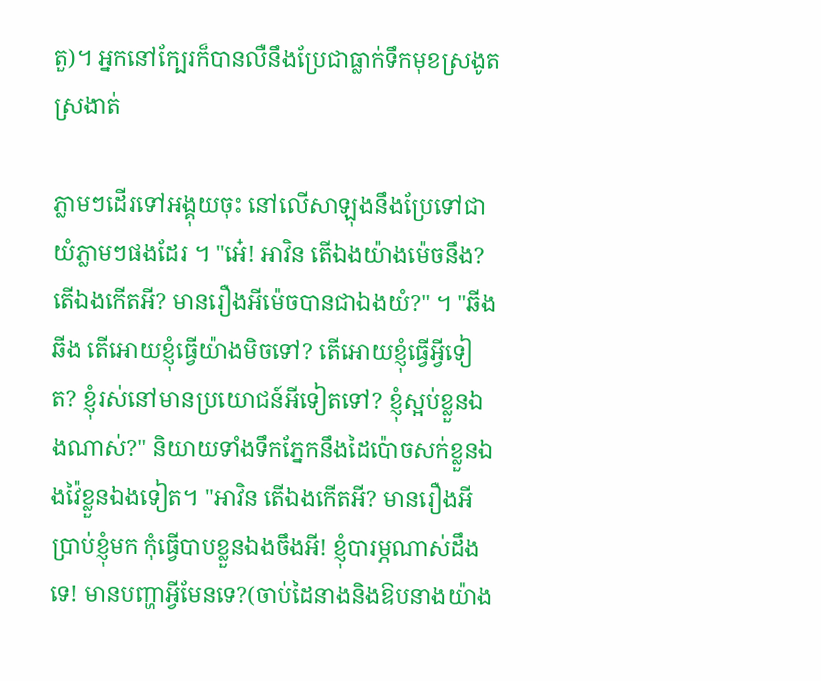តួ)។ អ្នកនៅក្បែរក៏បានលឺនឹងប្រែជាធ្លាក់ទឹកមុខស្រងូតស្រងាត់

ភ្លាមៗដើរទៅអង្គុយចុះ នៅលើសាឡុងនឹងប្រែទៅជាយំភ្លាមៗផងដែរ ។ "អេ៎! អាវិន តើឯងយ៉ាងម៉េចនឹង? តើឯងកើតអី? មានរឿងអីម៉េចបានជាឯងយំ?" ។ "ឆីងឆីង តើអោយខ្ញុំធ្វើយ៉ាងមិចទៅ? តើអោយខ្ញុំធ្វើអ្វីទៀត? ខ្ញុំរស់នៅមានប្រយោជន៍អីទៀតទៅ? ខ្ញុំស្អប់ខ្លួនឯងណាស់?" និយាយទាំងទឹកភ្នែកនឹងដៃប៉ោចសក់ខ្លួនឯងវ៉ៃខ្លួនឯងទៀត។ "អាវិន តើឯងកើតអី? មានរឿងអីប្រាប់ខ្ញុំមក កុំធ្វើបាបខ្លួនឯងចឹងអី! ខ្ញុំបារម្ភណាស់ដឹងទេ! មានបញ្ហាអ្វីមែនទេ?(ចាប់ដៃនាងនិងឱបនាងយ៉ាង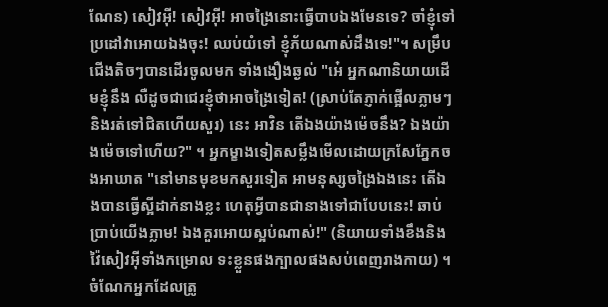ណែន) សៀវអុី! សៀវអុី! អាចង្រៃនោះធ្វើបាបឯងមែនទេ? ចាំខ្ញុំទៅប្រដៅវាអោយឯងចុះ! ឈប់យំទៅ ខ្ញុំភ័យណាស់ដឹងទេ!"។ សម្រឹបជើងតិចៗបានដើរចូលមក ទាំងងឿងឆ្ងល់ "អេ៎ អ្នកណានិយាយដើមខ្ញុំនឹង លឺដូចជាជេរខ្ញុំថាអាចង្រៃទៀត! (ស្រាប់តែភ្ញាក់ផ្អើលភ្លាមៗ និងរត់ទៅជិតហើយសួរ) នេះ អាវិន តើឯងយ៉ាងម៉េចនឹង? ឯងយ៉ាងម៉េចទៅហើយ?" ។ អ្នកម្ខាងទៀតសម្លឹងមើលដោយក្រសែភ្នែកចងអាឃាត "នៅមានមុខមកសួរទៀត អាមនុស្សចង្រៃឯងនេះ តើឯងបានធ្វើស្អីដាក់នាងខ្លះ ហេតុអ្វីបានជានាងទៅជាបែបនេះ! ឆាប់ប្រាប់យើងភ្លាម! ឯងគួរអោយស្អប់ណាស់!" (និយាយទាំងខឹងនិងវ៉ៃសៀវអុីទាំងកម្រោល ទះខ្លួនផងក្បាលផងសប់ពេញរាងកាយ) ។ ចំណែកអ្នកដែលត្រូ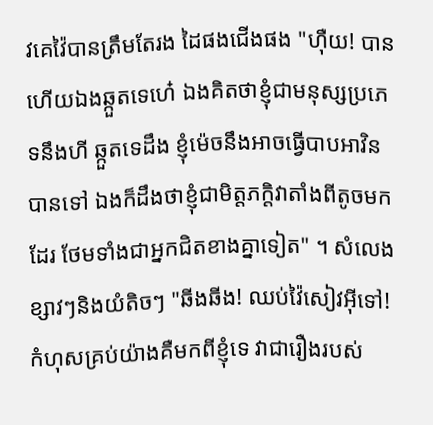វគេវ៉ៃបានត្រឹមតែរង ដៃផងជើងផង "ហុឺយ! បានហើយឯងឆ្កួតទេហេ៎ ឯងគិតថាខ្ញុំជាមនុស្សប្រភេទនឹងហី ឆ្កួតទេដឹង ខ្ញុំម៉េចនឹងអាចធ្វើបាបអាវិនបានទៅ ឯងក៏ដឹងថាខ្ញុំជាមិត្តភក្តិវាតាំងពីតូចមកដែរ ថែមទាំងជាអ្នកជិតខាងគ្នាទៀត" ។ សំលេងខ្សាវៗនិងយំតិចៗ "ឆីងឆីង! ឈប់វ៉ៃសៀវអុីទៅ! កំហុសគ្រប់យ៉ាងគឺមកពីខ្ញុំទេ វាជារឿងរបស់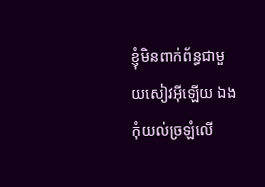ខ្ញុំមិនពាក់ព័ន្ធជាមួយសៀវអុីឡើយ ឯងកុំយល់ច្រឡំលើ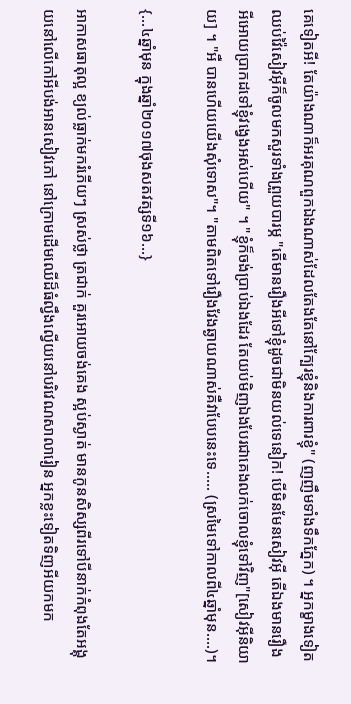គេទៀតអី! តែយ៉ាងណាក៏អរគុណពួកឯងណាស់ដែលតែងតែនៅក្បែរខ្ញុំនិងការពារខ្ញុំ" (ញញឹមទាំងទឹកភ្នែក) ។ អ្នកម្ខាងទៀតឈប់វ៉ៃសៀវអុីក៏ចូលមកសួរទាំងព្រួយបារម្ភ "តើមានរឿងអីទៅខ្ញុំដូចជាមិនយល់ទេនៀក! បើមិនមែនសៀវអុី តើឯងមានរឿងអីអោយប្រាកដទៅខ្ញុំវង្វេងអស់ហើយ" ។ "ខ្ញុំក៏ចង់ប្រាប់ឯងដែរ តែយប់មិញឯងបែរជាគេងលក់ចោលខ្ញុំទៅវិញ"[សៀវអុីនិយាយ] ។ "អឺ បានហើយយើងសុំទោស"។ "តាមពិតទៅរឿងវែងឆ្ងាយណាស់គឺវាបែបនេះទេ..... (ស្រមៃទៅកាលពី៤ឆ្នាំមុន....)។

{...៤ឆ្នាំមុន ក្នុងឆ្នាំ២០១៧ចុងសតវត្សទី១៦...}

អាកាសធាតុល្អ ខ្យល់ធ្លាក់មករំភើយៗ ស្រស់ថ្លា ត្រជាក់ គួរអោយចង់គេង ស្អប់ស្ងាត់ មានកូនសិស្សពីរទៅបីនាក់កំពុងតែអង្គុយនៅលើកៅអីបង់អានសៀវភៅ នៅក្រោមដើមឈើដ៏ធំល្វឹងល្វើយនៅបរិវេណសាលារៀន អ្នកខ្លះទៀតទិញអីយកមក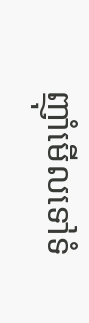ញុាំមើលទៅទំ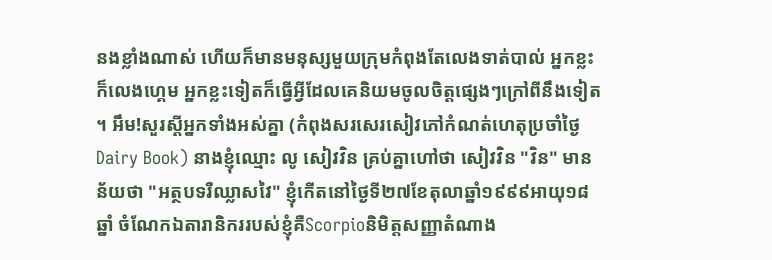នងខ្លាំងណាស់ ហើយក៏មានមនុស្សមួយក្រុមកំពុងតែលេងទាត់បាល់ អ្នកខ្លះក៏លេងហ្គេម អ្នកខ្លះទៀតក៏ធ្វើអ្វីដែលគេនិយមចូលចិត្តផ្សេងៗក្រៅពីនឹងទៀត ។ អឹម!សួរស្ដីអ្នកទាំងអស់គ្នា (កំពុងសរសេរសៀវភៅកំណត់ហេតុប្រចាំថ្ងៃ Dairy Book) នាងខ្ញុំឈ្មោះ លូ សៀវវិន គ្រប់គ្នាហៅថា សៀវវិន "វិន" មានន័យថា "អត្ថបទរឺឈ្លាសវៃ" ខ្ញុំកើតនៅថ្ងៃទី២៧ខែតុលាឆ្នាំ១៩៩៩អាយុ១៨ឆ្នាំ ចំណែកឯតារានិកររបស់ខ្ញុំគឺScorpioនិមិត្តសញ្ញាតំណាង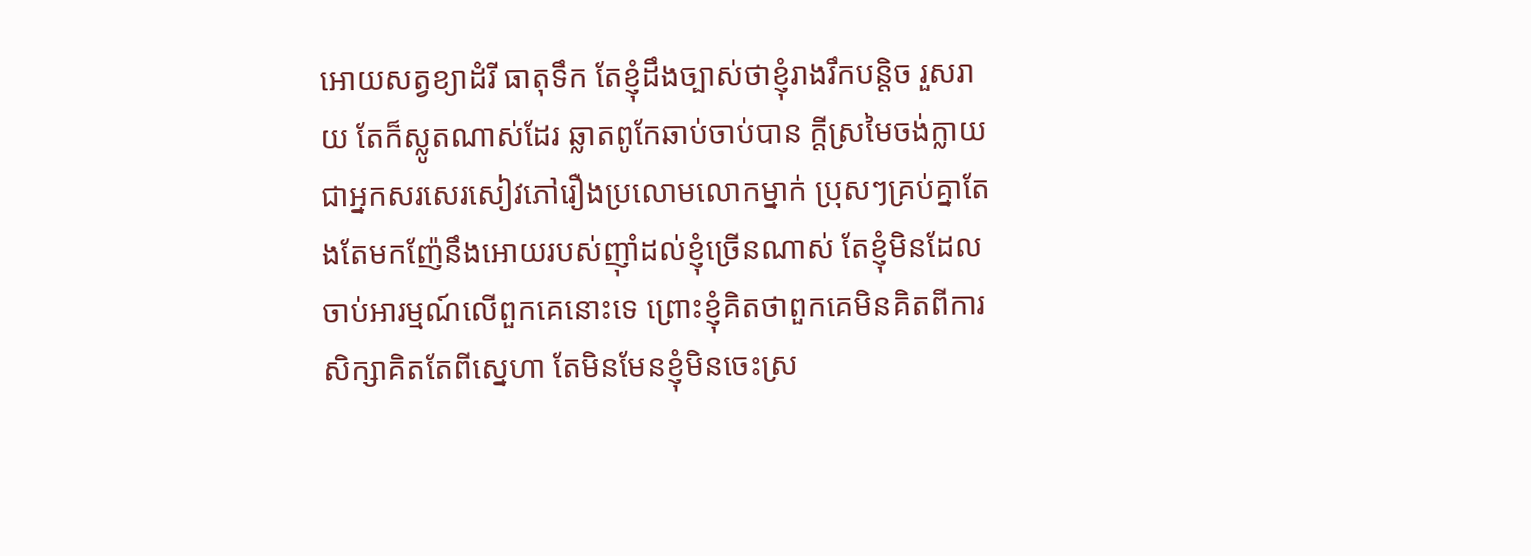អោយសត្វខ្យាដំរី ធាតុទឹក តែខ្ញុំដឹងច្បាស់ថាខ្ញុំរាងរឹកបន្តិច រួសរាយ តែក៏ស្លូតណាស់ដែរ ឆ្លាតពូកែឆាប់ចាប់បាន ក្ដីស្រមៃចង់ក្លាយជាអ្នកសរសេរសៀវភៅរឿងប្រលោមលោកម្នាក់ ប្រុសៗគ្រប់គ្នាតែងតែមកញ៉ែនឹងអោយរបស់ញុាំដល់ខ្ញុំច្រើនណាស់ តែខ្ញុំមិនដែលចាប់អារម្មណ៍លើពួកគេនោះទេ ព្រោះខ្ញុំគិតថាពួកគេមិនគិតពីការសិក្សាគិតតែពីស្នេហា តែមិនមែនខ្ញុំមិនចេះស្រ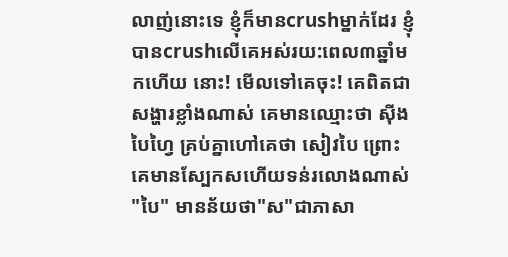លាញ់នោះទេ ខ្ញុំក៏មានcrushម្នាក់ដែរ ខ្ញុំបានcrushលើគេអស់រយ:ពេល៣ឆ្នាំមកហើយ នោះ! មើលទៅគេចុះ! គេពិតជាសង្ហារខ្លាំងណាស់ គេមានឈ្មោះថា សុីង បៃហ្វៃ គ្រប់គ្នាហៅគេថា សៀវបៃ ព្រោះគេមានស្បែកសហើយទន់រលោងណាស់ "បៃ" មានន័យថា"ស"ជាភាសា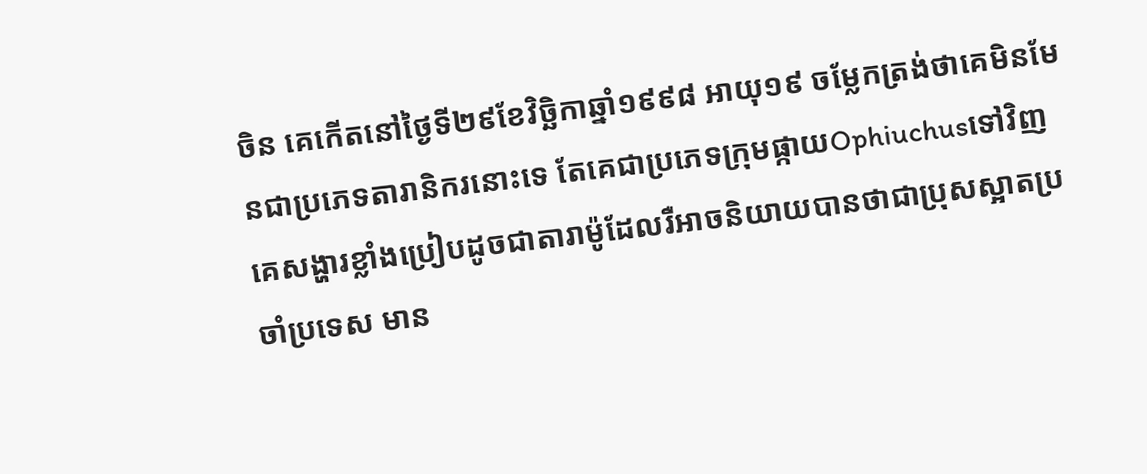ចិន គេកើតនៅថ្ងៃទី២៩ខែវិច្ឆិកាឆ្នាំ១៩៩៨ អាយុ១៩ ចម្លែកត្រង់ថាគេមិនមែនជាប្រភេទតារានិករនោះទេ តែគេជាប្រភេទក្រុមផ្កាយOphiuchusទៅវិញ គេសង្ហារខ្លាំងប្រៀបដូចជាតារាម៉ូដែលរឺអាចនិយាយបានថាជាប្រុសស្អាតប្រចាំប្រទេស មាន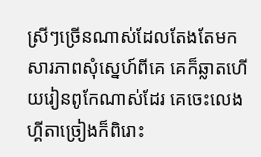ស្រីៗច្រើនណាស់ដែលតែងតែមកសារភាពសុំស្នេហ៍ពីគេ គេក៏ឆ្លាតហើយរៀនពូកែណាស់ដែរ គេចេះលេងហ្គីតាច្រៀងក៏ពិរោះ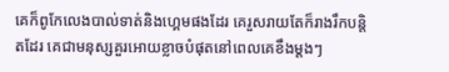គេក៏ពូកែលេងបាល់ទាត់និងហ្គេមផងដែរ គេរួសរាយតែក៏រាងរឹកបន្ដិតដែរ គេជាមនុស្សគួរអោយខ្លាចបំផុតនៅពេលគេខឹងម្ដងៗ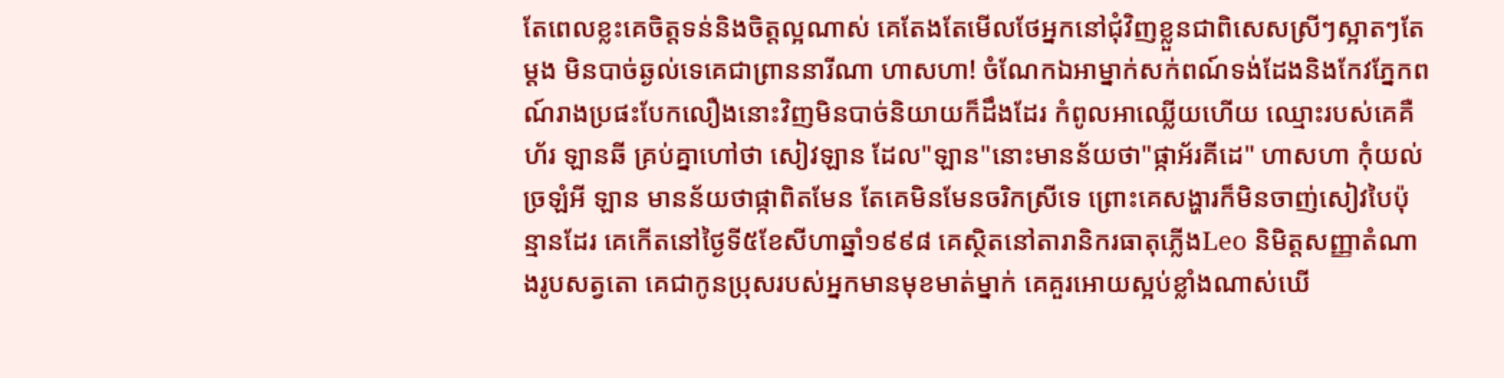តែពេលខ្លះគេចិត្តទន់និងចិត្តល្អណាស់ គេតែងតែមើលថែអ្នកនៅជុំវិញខ្លួនជាពិសេសស្រីៗស្អាតៗតែម្ដង មិនបាច់ឆ្ងល់ទេគេជាព្រាននារីណា ហាសហា! ចំណែកឯអាម្នាក់សក់ពណ៍ទង់ដែងនិងកែវភ្នែកពណ៍រាងប្រផះបែកលឿងនោះវិញមិនបាច់និយាយក៏ដឹងដែរ កំពូលអាឈ្លើយហើយ ឈ្មោះរបស់គេគឺ ហ័រ ឡានឆី គ្រប់គ្នាហៅថា សៀវឡាន ដែល"ឡាន"នោះមានន័យថា"ផ្កាអ័រគីដេ" ហាសហា កុំយល់ច្រឡំអី ឡាន មានន័យថាផ្កាពិតមែន តែគេមិនមែនចរិកស្រីទេ ព្រោះគេសង្ហារក៏មិនចាញ់សៀវបៃប៉ុន្មានដែរ គេកើតនៅថ្ងៃទី៥ខែសីហាឆ្នាំ១៩៩៨ គេស្ថិតនៅតារានិករធាតុភ្លើងLeo និមិត្តសញ្ញាតំណាងរូបសត្វតោ គេជាកូនប្រុសរបស់អ្នកមានមុខមាត់ម្នាក់ គេគួរអោយស្អប់ខ្លាំងណាស់ឃើ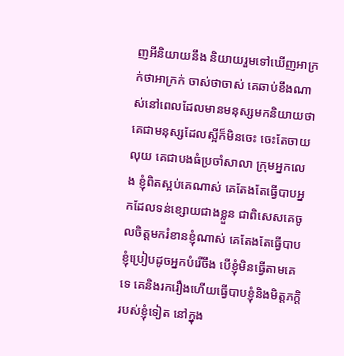ញអីនិយាយនឹង និយាយរួមទៅឃើញអាក្រក់ថាអាក្រក់ ចាស់ថាចាស់ គេឆាប់ខឹងណាស់នៅពេលដែលមានមនុស្សមកនិយាយថាគេជាមនុស្សដែលស្អីក៏មិនចេះ ចេះតែចាយលុយ គេជាបងធំប្រចាំសាលា ក្រុមអ្នកលេង ខ្ញុំពិតស្អប់គេណាស់ គេតែងតែធ្វើបាបអ្នកដែលទន់ខ្សោយជាងខ្លួន ជាពិសេសគេចូលចិត្តមករំខានខ្ញុំណាស់ គេតែងតែធ្វើបាបខ្ញុំប្រៀបដូចអ្នកបំរើចឹង បើខ្ញុំមិនធ្វើតាមគេទេ គេនិងរករឿងហើយធ្វើបាបខ្ញុំនិងមិត្តភក្ដិរបស់ខ្ញុំទៀត នៅក្នុង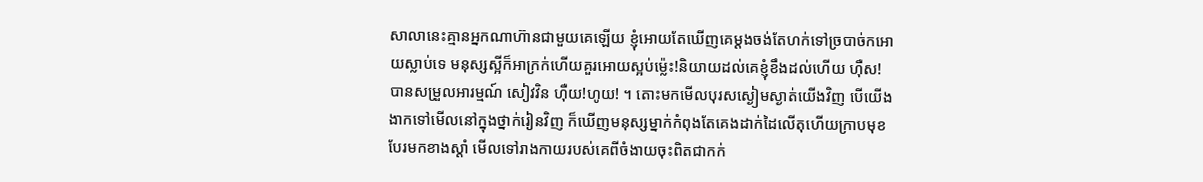សាលានេះគ្មានអ្នកណាហ៊ានជាមួយគេឡើយ ខ្ញុំអោយតែឃើញគេម្ដងចង់តែហក់ទៅច្របាច់កអោយស្លាប់ទេ មនុស្សស្អីក៏អាក្រក់ហើយគួរអោយស្អប់ម្ល៉េះ!និយាយដល់គេខ្ញុំខឹងដល់ហើយ ហុឺស! បានសម្រួលអារម្មណ៍ សៀវវិន ហុឺយ!ហូយ! ។ តោះមកមើលបុរសស្ងៀមស្ងាត់យើងវិញ បើយើងងាកទៅមើលនៅក្នុងថ្នាក់រៀនវិញ ក៏ឃើញមនុស្សម្នាក់កំពុងតែគេងដាក់ដៃលើតុហើយក្រាបមុខបែរមកខាងស្ដាំ មើលទៅរាងកាយរបស់គេពីចំងាយចុះពិតជាកក់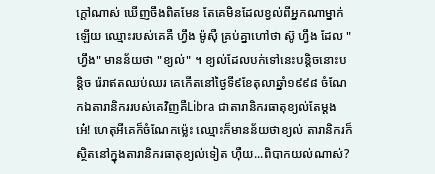ក្ដៅណាស់ ឃើញចឹងពិតមែន តែគេមិនដែលខ្វល់ពីអ្នកណាម្នាក់ឡើយ ឈ្មោះរបស់គេគឺ ហ្វឹង ម៉ូសុឺ គ្រប់គ្នាហៅថា ស៊ូ ហ្វឹង ដែល "ហ្វឹង" មានន័យថា "ខ្យល់" ។ ខ្យល់ដែលបក់ទៅនេះបន្ដិចនោះបន្ដិច រ៉េរាឥតឈប់ឈរ គេកើតនៅថ្ងៃទី៩ខែតុលាឆ្នាំ១៩៩៨ ចំណែកឯតារានិកររបស់គេវិញគឺLibra ជាតារានិករធាតុខ្យល់តែម្ដង អេ៎! ហេតុអីគេក៏ចំណែកម្ល៉េះ ឈ្មោះក៏មានន័យថាខ្យល់ តារានិករក៏ស្ថិតនៅក្នុងតារានិករធាតុខ្យល់ទៀត ហុឺយ...ពិបាកយល់ណាស់?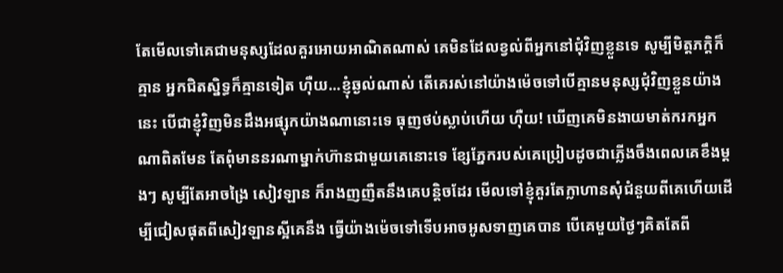តែមើលទៅគេជាមនុស្សដែលគួរអោយអាណិតណាស់ គេមិនដែលខ្វល់ពីអ្នកនៅជុំវិញខ្លួនទេ សូម្បីមិត្តភក្តិក៏គ្មាន អ្នកជិតស្និទ្ធក៏គ្មានទៀត ហុឺយ...ខ្ញុំឆ្ងល់ណាស់ តើគេរស់នៅយ៉ាងម៉េចទៅបើគ្មានមនុស្សជុំវិញខ្លួនយ៉ាងនេះ បើជាខ្ញុំវិញមិនដឹងអផ្សុកយ៉ាងណានោះទេ ធុញថប់ស្លាប់ហើយ ហុឺយ! ឃើញគេមិនងាយមាត់ករកអ្នកណាពិតមែន តែពុំមាននរណាម្នាក់ហ៊ានជាមួយគេនោះទេ ខ្សែភ្នែករបស់គេប្រៀបដូចជាភ្លើងចឹងពេលគេខឹងម្ដងៗ សូម្បីតែអាចង្រៃ សៀវឡាន ក៏រាងញញឺតនឹងគេបន្តិចដែរ មើលទៅខ្ញុំគួរតែក្លាហានសុំជំនួយពីគេហើយដើម្បីជៀសផុតពីសៀវឡានស្អីគេនឹង ធ្វើយ៉ាងម៉េចទៅទើបអាចអូសទាញគេបាន បើគេមួយថ្ងៃៗគិតតែពី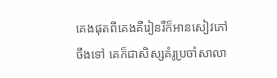គេងផុតពីគេងគឺរៀនរឺក៏អានសៀវភៅចឹងទៅ គេក៏ជាសិស្សគំរូប្រចាំសាលា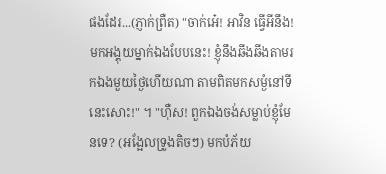ផងដែរ...(ភ្ញាក់ព្រឺត) "ចាក់អេ៎! អាវិន ធ្វើអីនឹង! មកអង្គុយម្នាក់ឯងបែបនេះ! ខ្ញុំនឹងឆីងឆីងតាមរកឯងមួយថ្ងៃហើយណា តាមពិតមកសម្ងំនៅទីនេះសោះ!" ។ "ហុឺស! ពួកឯងចង់សម្លាប់ខ្ញុំមែនទេ? (អង្អែលទ្រូងតិចៗ) មកបំភ័យ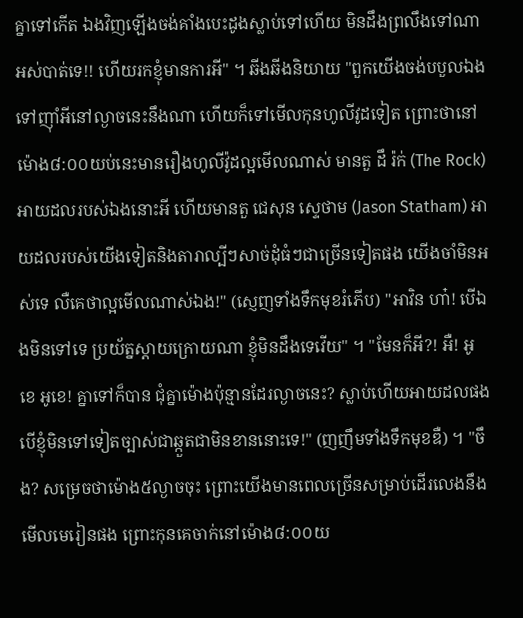គ្នាទៅកើត ឯងវិញឡើងចង់គាំងបេះដូងស្លាប់ទៅហើយ មិនដឹងព្រលឹងទៅណាអស់បាត់ទេ!! ហើយរកខ្ញុំមានការអី" ។ ឆីងឆីងនិយាយ "ពួកយើងចង់បបួលឯងទៅញុាំអីនៅល្ងាចនេះនឹងណា ហើយក៏ទៅមើលកុនហូលីវូដទៀត ព្រោះថានៅម៉ោង៨:០០យប់នេះមានរឿងហូលីវ៉ូដល្អមើលណាស់ មានតួ ដឹ រ៉ក់ (The Rock) អាយដលរបស់ឯងនោះអី ហើយមានតួ ជេសុន ស្ទេថាម (Jason Statham) អាយដលរបស់យើងទៀតនិងតារាល្បីៗសាច់ដុំធំៗជាច្រើនទៀតផង យើងចាំមិនអស់ទេ លឺគេថាល្អមើលណាស់ឯង!" (ស្ញេញទាំងទឹកមុខរំភើប) "អាវិន ហា៎! បើឯងមិនទៅទេ ប្រយ័ត្នស្ដាយក្រោយណា ខ្ញុំមិនដឹងទេវើយ" ។ "មែនក៏អី?! អឺ! អូខេ អូខេ! គ្នាទៅក៏បាន ជុំគ្នាម៉ោងប៉ុន្មានដែរល្ងាចនេះ? ស្លាប់ហើយអាយដលផង បើខ្ញុំមិនទៅទៀតច្បាស់ជាឆ្កួតជាមិនខាននោះទេ!" (ញញឹមទាំងទឹកមុខឌឺ) ។ "ចឹង? សម្រេចថាម៉ោង៥ល្ងាចចុះ ព្រោះយើងមានពេលច្រើនសម្រាប់ដើរលេងនឹងមើលមេរៀនផង ព្រោះកុនគេចាក់នៅម៉ោង៨:០០យ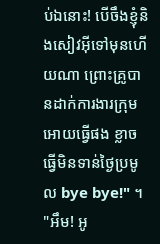ប់ឯនោះ! បើចឹងខ្ញុំនិងសៀវអុីទៅមុនហើយណា ព្រោះគ្រូបានដាក់ការងារក្រុមអោយធ្វើផង ខ្លាចធ្វើមិនទាន់ថ្ងៃប្រមូល bye bye!" ។ "អឹម! អូ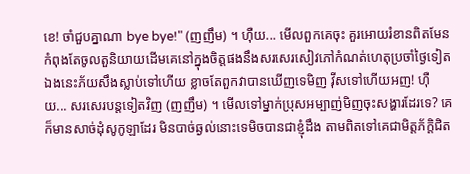ខេ! ចាំជួបគ្នាណា bye bye!" (ញញឹម) ។ ហុឺយ... មើលពួកគេចុះ គួរអោយរំខានពិតមែន កំពុងតែចូលតួនិយាយដើមគេនៅក្នុងចិត្តផងនឹងសរសេរសៀវភៅកំណត់ហេតុប្រចាំថ្ងៃទៀត ឯងនេះភ័យសឹងស្លាប់ទៅហើយ ខ្លាចតែពួកវាបានឃើញទេមិញ វុីសទៅហើយអញ! ហុឺយ... សរសេរបន្តទៀតវិញ (ញញឹម) ។ មើលទៅម្នាក់ប្រុសអម្បាញ់មិញចុះសង្ហារដែរទេ? គេក៏មានសាច់ដុំសូកូឡាដែរ មិនបាច់ឆ្ងល់នោះទេមិចបានជាខ្ញុំដឹង តាមពិតទៅគេជាមិត្តភ័ក្ដិជិត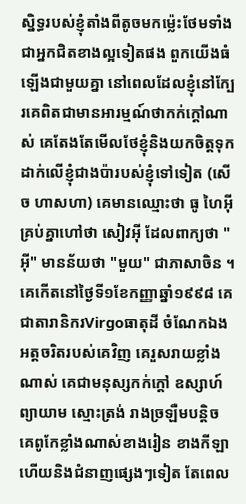ស្និទ្ធរបស់ខ្ញុំតាំងពីតូចមកម្ល៉េះថែមទាំងជាអ្នកជិតខាងល្អទៀតផង ពួកយើងធំឡើងជាមួយគ្នា នៅពេលដែលខ្ញុំនៅក្បែរគេពិតជាមានអារម្មណ៍ថាកក់ក្ដៅណាស់ គេតែងតែមើលថែខ្ញុំនិងយកចិត្តទុកដាក់លើខ្ញុំជាងប៉ារបស់ខ្ញុំទៅទៀត (សើច ហាសហា) គេមានឈ្មោះថា ធូ ហៃអុី គ្រប់គ្នាហៅថា សៀវអុី ដែលពាក្យថា "អុី" មានន័យថា "មួយ" ជាភាសាចិន ។ គេកើតនៅថ្ងៃទី១ខែកញ្ញាឆ្នាំ១៩៩៨ គេជាតារានិករVirgoធាតុដី ចំណែកឯងអត្តចរិតរបស់គេវិញ គេរួសរាយខ្លាំងណាស់ គេជាមនុស្សកក់ក្ដៅ ឧស្សាហ៍ព្យាយាម ស្មោះត្រង់ រាងច្រឡឺមបន្ដិច គេពូកែខ្លាំងណាស់ខាងរៀន ខាងកីឡា ហើយនិងជំនាញផ្សេងៗទៀត តែពេល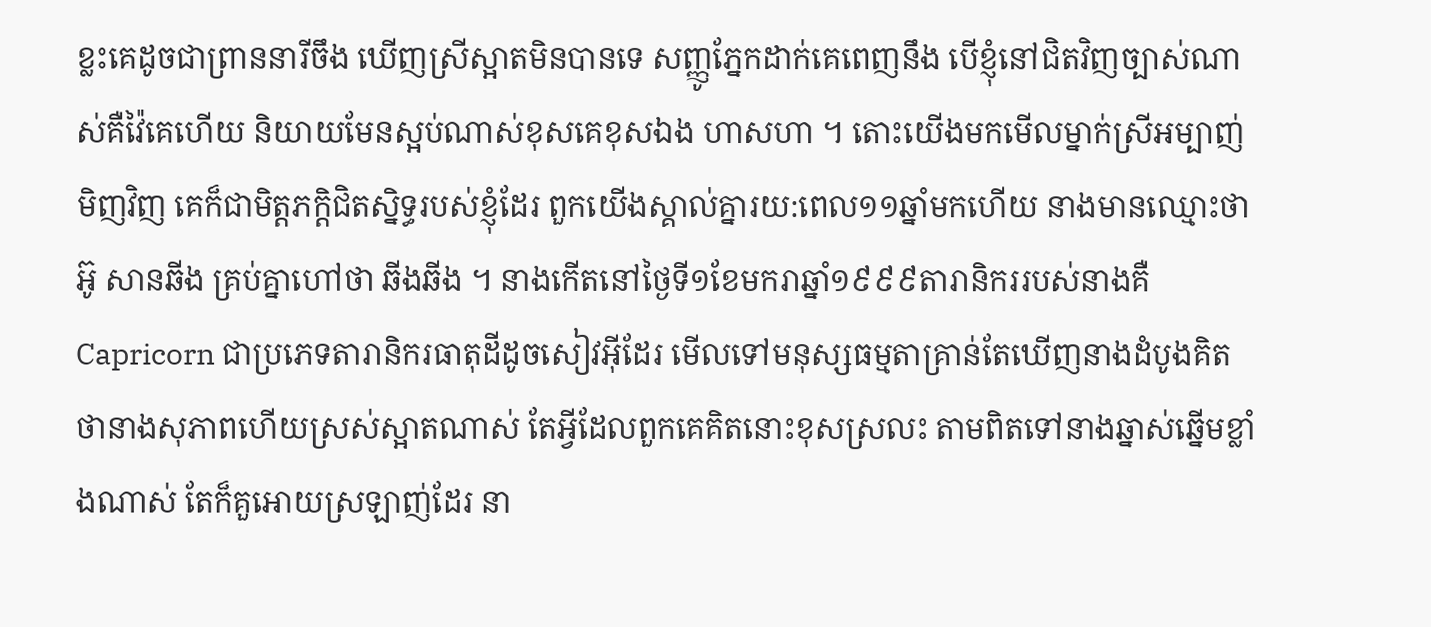ខ្លះគេដូចជាព្រាននារីចឹង ឃើញស្រីស្អាតមិនបានទេ សញ្ញូភ្នែកដាក់គេពេញនឹង បើខ្ញុំនៅជិតវិញច្បាស់ណាស់គឺវ៉ៃគេហើយ និយាយមែនស្អប់ណាស់ខុសគេខុសឯង ហាសហា ។ តោះយើងមកមើលម្នាក់ស្រីអម្បាញ់មិញវិញ គេក៏ជាមិត្តភក្តិជិតស្និទ្ធរបស់ខ្ញុំដែរ ពួកយើងស្គាល់គ្នារយ:ពេល១១ឆ្នាំមកហើយ នាងមានឈ្មោះថា អ៊ូ សានឆីង គ្រប់គ្នាហៅថា ឆីងឆីង ។ នាងកើតនៅថ្ងៃទី១ខែមករាឆ្នាំ១៩៩៩តារានិកររបស់នាងគឺCapricorn ជាប្រភេទតារានិករធាតុដីដូចសៀវអុីដែរ មើលទៅមនុស្សធម្មតាគ្រាន់តែឃើញនាងដំបូងគិតថានាងសុភាពហើយស្រស់ស្អាតណាស់ តែអ្វីដែលពួកគេគិតនោះខុសស្រលះ តាមពិតទៅនាងឆ្នាស់ឆ្នើមខ្លាំងណាស់ តែក៏គួអោយស្រឡាញ់ដែរ នា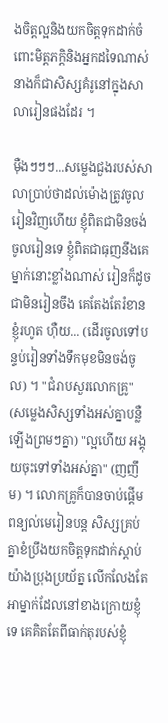ងចិត្តល្អនិងយកចិត្តទុកដាក់ចំពោះមិត្តភក្តិនិងអ្នកដទៃណាស់ នាងក៏ជាសិស្សគំរូនៅក្នុងសាលារៀនផងដែរ ។

មុឺងៗៗៗ...សម្លេងជួងរបស់សាលាប្រាប់ថាដល់ម៉ោងត្រូវចូលរៀនវិញហើយ ខ្ញុំពិតជាមិនចង់ចូលរៀនទេ ខ្ញុំពិតជាធុញនឹងគេម្នាក់នោះខ្លាំងណាស់ រៀនក៏ដូចជាមិនរៀនចឹង គេតែងតែរំខានខ្ញុំរហូត ហុឺយ... (ដើរចូលទៅបន្ទប់រៀនទាំងទឹកមុខមិនចង់ចូល) ។ "ជំរាបសួរលោកគ្រូ" (សម្លេងសិស្សទាំងអស់គ្នាបន្លឺឡើងព្រមៗគ្នា) "ល្អហើយ អង្គុយចុះទៅទាំងអស់គ្នា" (ញញឹម) ។ លោកគ្រូក៏បានចាប់ផ្ដើមពន្យល់មេរៀនបន្ត សិស្សគ្រប់គ្នាខំប្រឹងយកចិត្តទុកដាក់ស្ដាប់យ៉ាងប្រុងប្រយ័ត្ន លើកលែងតែអាម្នាក់ដែលនៅខាងក្រោយខ្ញុំទេ គេគិតតែពីធាក់តុរបស់ខ្ញុំ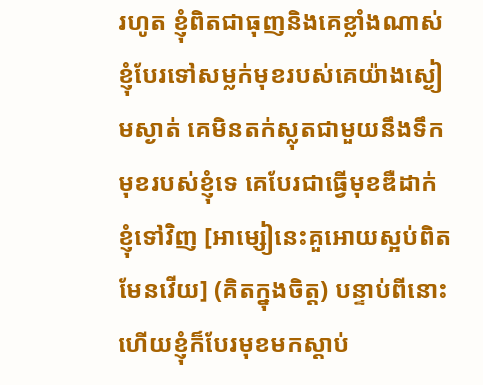រហូត ខ្ញុំពិតជាធុញនិងគេខ្លាំងណាស់ ខ្ញុំបែរទៅសម្លក់មុខរបស់គេយ៉ាងស្ងៀមស្ងាត់ គេមិនតក់ស្លុតជាមួយនឹងទឹកមុខរបស់ខ្ញុំទេ គេបែរជាធ្វើមុខឌឺដាក់ខ្ញុំទៅវិញ [អាម្សៀនេះគួអោយស្អប់ពិតមែនវើយ] (គិតក្នុងចិត្ត) បន្ទាប់ពីនោះហើយខ្ញុំក៏បែរមុខមកស្ដាប់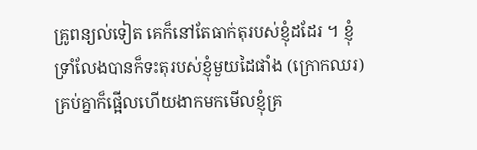គ្រូពន្យល់ទៀត គេក៏នៅតែធាក់តុរបស់ខ្ញុំដដែរ ។ ខ្ញុំទ្រាំលែងបានក៏ទះតុរបស់ខ្ញុំមួយដៃផាំង (ក្រោកឈរ) គ្រប់គ្នាក៏ផ្អើលហើយងាកមកមើលខ្ញុំគ្រ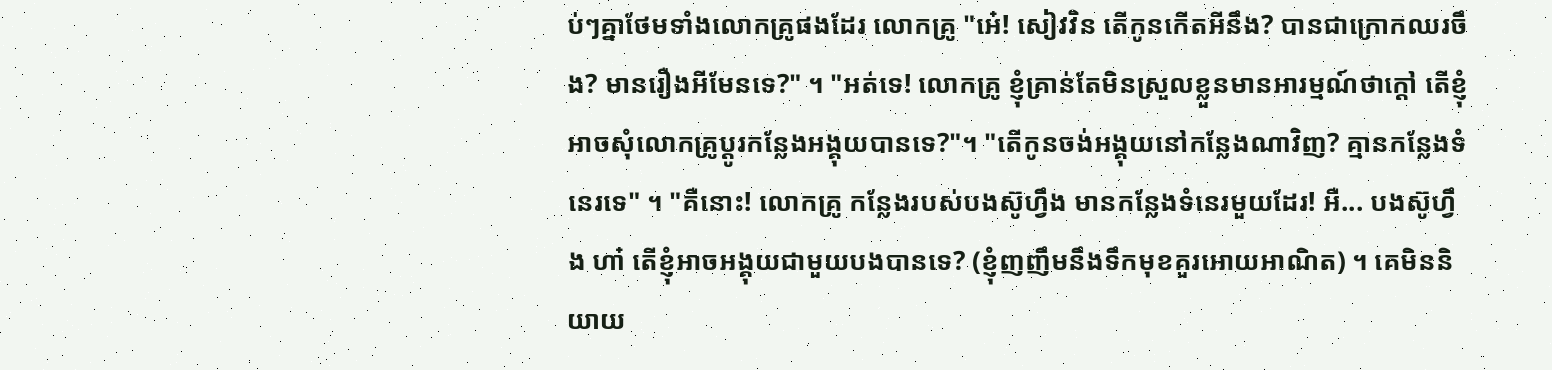ប់ៗគ្នាថែមទាំងលោកគ្រូផងដែរ លោកគ្រូ "អេ៎! សៀវវិន តើកូនកើតអីនឹង? បានជាក្រោកឈរចឹង? មានរឿងអីមែនទេ?" ។ "អត់ទេ! លោកគ្រូ ខ្ញុំគ្រាន់តែមិនស្រួលខ្លួនមានអារម្មណ៍ថាក្ដៅ តើខ្ញុំអាចសុំលោកគ្រូប្ដូរកន្លែងអង្គុយបានទេ?"។ "តើកូនចង់អង្គុយនៅកន្លែងណាវិញ? គ្មានកន្លែងទំនេរទេ" ។ "គឺនោះ! លោកគ្រូ កន្លែងរបស់បងស៊ូហ្វឹង មានកន្លែងទំនេរមួយដែរ! អឺ... បងស៊ូហ្វឹង ហា៎ តើខ្ញុំអាចអង្គុយជាមួយបងបានទេ? (ខ្ញុំញញឹមនឹងទឹកមុខគួរអោយអាណិត) ។ គេមិននិយាយ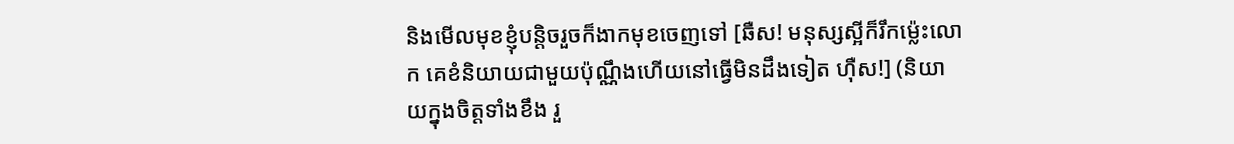និងមើលមុខខ្ញុំបន្ដិចរួចក៏ងាកមុខចេញទៅ [ឆឺស! មនុស្សស្អីក៏រឹកម្ល៉េះលោក គេខំនិយាយជាមួយប៉ុណ្ណឹងហើយនៅធ្វើមិនដឹងទៀត ហុឺស!] (និយាយក្នុងចិត្តទាំងខឹង រួ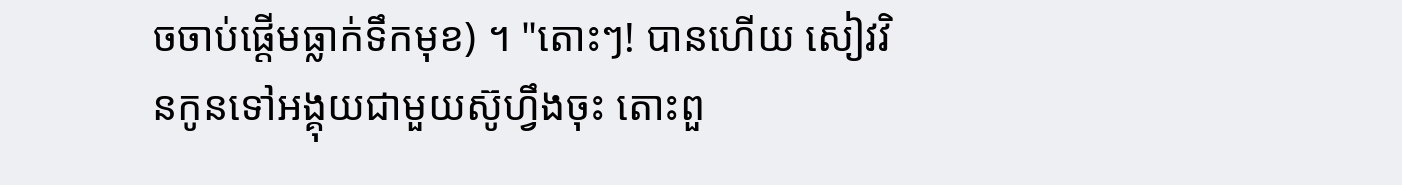ចចាប់ផ្ដើមធ្លាក់ទឹកមុខ) ។ "តោះៗ! បានហើយ សៀវវិនកូនទៅអង្គុយជាមួយស៊ូហ្វឹងចុះ តោះពួ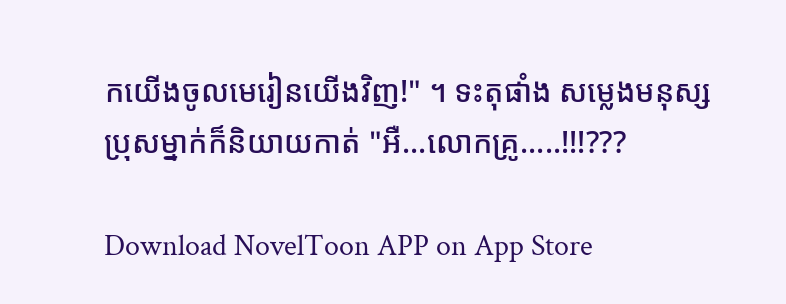កយើងចូលមេរៀនយើងវិញ!" ។ ទះតុផាំង សម្លេងមនុស្សប្រុសម្នាក់ក៏និយាយកាត់ "អឺ...លោកគ្រូ.....!!!???

Download NovelToon APP on App Store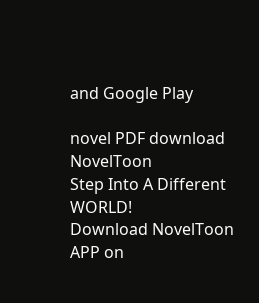and Google Play

novel PDF download
NovelToon
Step Into A Different WORLD!
Download NovelToon APP on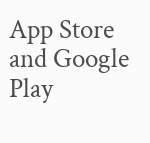App Store and Google Play